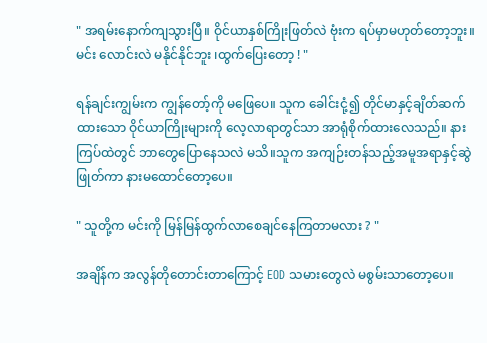" အရမ်းနောက်ကျသွားပြီ။ ဝိုင်ယာနှစ်ကြိုးဖြတ်လဲ ဗုံးက ရပ်မှာမဟုတ်တော့ဘူး။ မင်း လောင်းလဲ မနိုင်နိုင်ဘူး ၊ထွက်ပြေးတော့ ! "

ရန်ချင်းကျွမ်းက ကျွန်တော့်ကို မဖြေပေ။ သူက ခေါင်းငုံ့၍ တိုင်မာနှင့်ချိတ်ဆက်ထားသော ဝိုင်ယာကြိုးများကို လေ့လာရာတွင်သာ အာရုံစိုက်ထားလေသည်။ နားကြပ်ထဲတွင် ဘာတွေပြောနေသလဲ မသိ။သူက အကျဉ်းတန်သည့်အမူအရာနှင့်ဆွဲဖြုတ်ကာ နားမထောင်တော့ပေ။

" သူတို့က မင်းကို မြန်မြန်ထွက်လာစေချင်နေကြတာမလား ? "

အချိန်က အလွန်တိုတောင်းတာကြောင့် EOD သမားတွေလဲ မစွမ်းသာတော့ပေ။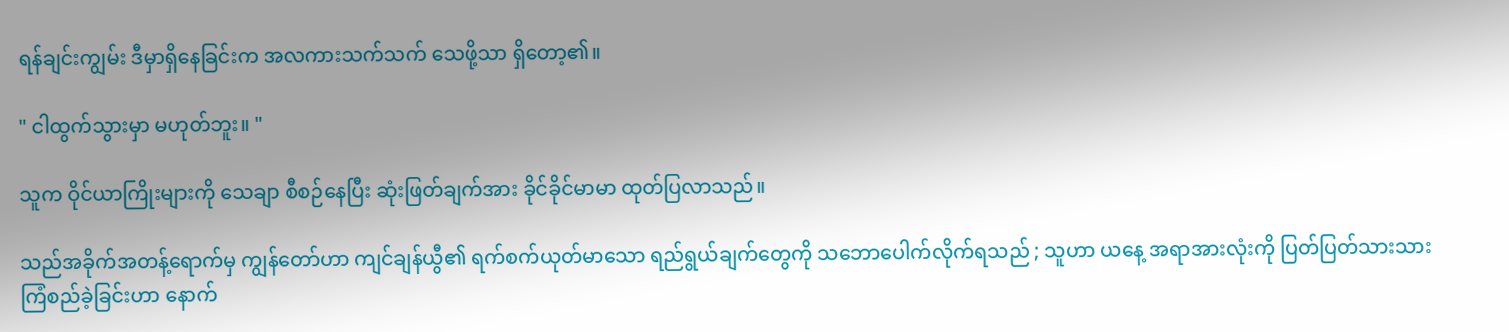ရန်ချင်းကျွမ်း ဒီမှာရှိနေခြင်းက အလကားသက်သက် သေဖို့သာ ရှိတော့၏။

" ငါထွက်သွားမှာ မဟုတ်ဘူး။ "

သူက ဝိုင်ယာကြိုးများကို သေချာ စီစဉ်နေပြီး ဆုံးဖြတ်ချက်အား ခိုင်ခိုင်မာမာ ထုတ်ပြလာသည်။

သည်အခိုက်အတန့်ရောက်မှ ကျွန်တော်ဟာ ကျင်ချန်ယွီ၏ ရက်စက်ယုတ်မာသော ရည်ရွယ်ချက်တွေကို သဘောပေါက်လိုက်ရသည် ; သူဟာ ယနေ့ အရာအားလုံးကို ပြတ်ပြတ်သားသား ကြံစည်ခဲ့ခြင်းဟာ နောက်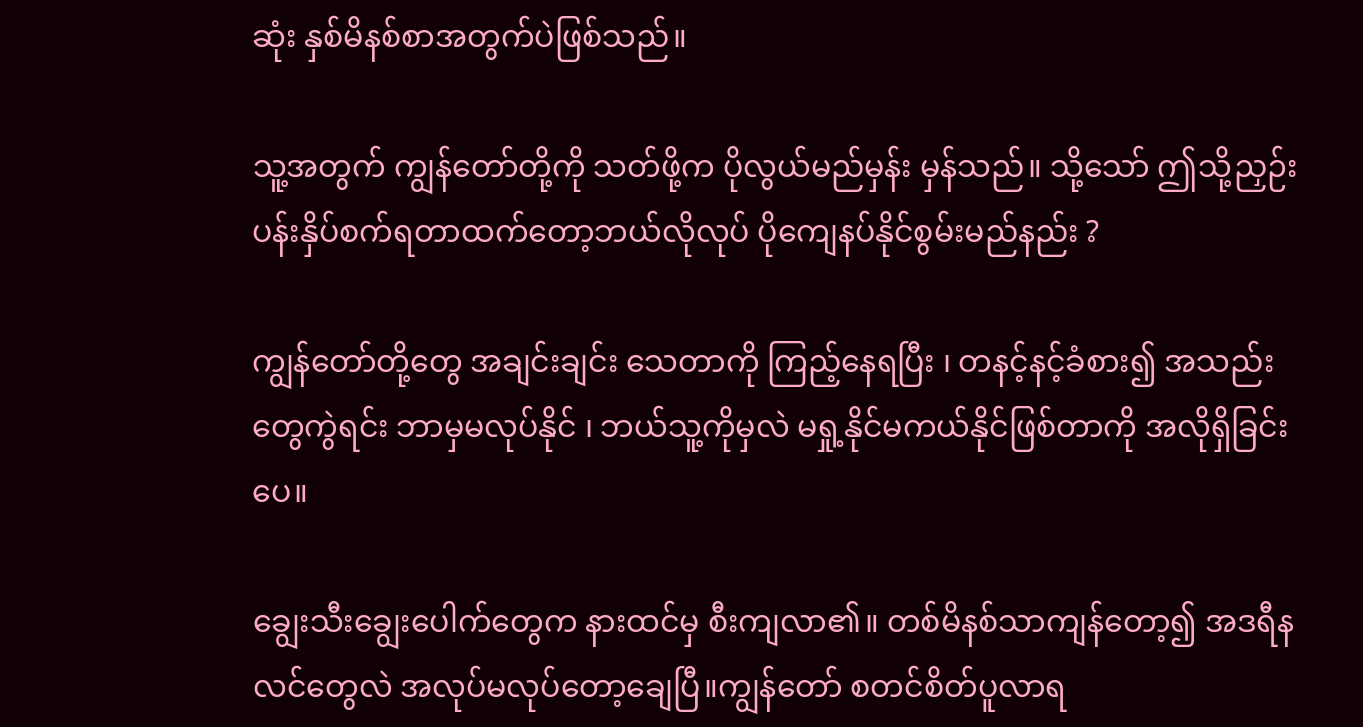ဆုံး နှစ်မိနစ်စာအတွက်ပဲဖြစ်သည်။

သူ့အတွက် ကျွန်တော်တို့ကို သတ်ဖို့က ပိုလွယ်မည်မှန်း မှန်သည်။ သို့သော် ဤသို့ညှဉ်းပန်းနှိပ်စက်ရတာထက်တော့ဘယ်လိုလုပ် ပိုကျေနပ်နိုင်စွမ်းမည်နည်း ?

ကျွန်တော်တို့တွေ အချင်းချင်း သေတာကို ကြည့်နေရပြီး ၊ တနင့်နင့်ခံစား၍ အသည်းတွေကွဲရင်း ဘာမှမလုပ်နိုင် ၊ ဘယ်သူ့ကိုမှလဲ မရှု့နိုင်မကယ်နိုင်ဖြစ်တာကို အလိုရှိခြင်းပေ။

ချွေးသီးချွေးပေါက်တွေက နားထင်မှ စီးကျလာ၏။ တစ်မိနစ်သာကျန်တော့၍ အဒရီနလင်တွေလဲ အလုပ်မလုပ်တော့ချေပြီ။ကျွန်တော် စတင်စိတ်ပူလာရ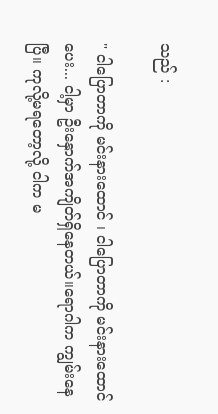သည် :

" ငါပြောတာကို မင်းနားထောင် ၊ ငါပြောတာကို မင်းနားထောင်ပေး... ငါ့မှာ ဦးနှောက်အကျိတ်ရှိနေတယ်။ရောဂါက ကျွမ်းနေပြီ။ ကုလို့မရတော့လို့ ငါက မ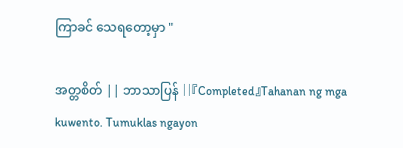ကြာခင် သေရတော့မှာ "

အတ္တစိတ် || ဘာသာပြန် ||『Completed』Tahanan ng mga kuwento. Tumuklas ngayon